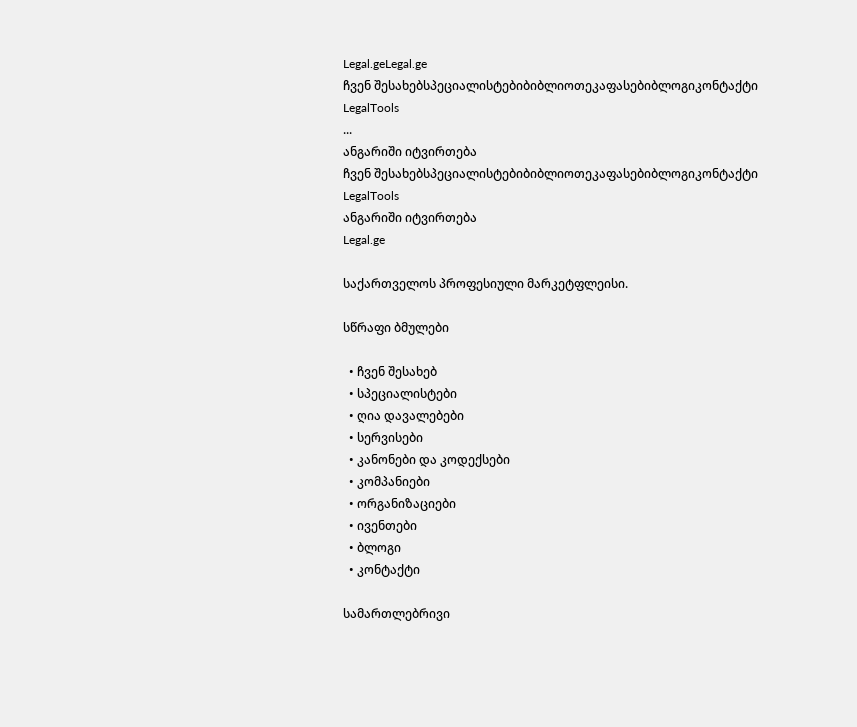Legal.geLegal.ge
ჩვენ შესახებსპეციალისტებიბიბლიოთეკაფასებიბლოგიკონტაქტი
LegalTools
...
ანგარიში იტვირთება
ჩვენ შესახებსპეციალისტებიბიბლიოთეკაფასებიბლოგიკონტაქტი
LegalTools
ანგარიში იტვირთება
Legal.ge

საქართველოს პროფესიული მარკეტფლეისი.

სწრაფი ბმულები

  • ჩვენ შესახებ
  • სპეციალისტები
  • ღია დავალებები
  • სერვისები
  • კანონები და კოდექსები
  • კომპანიები
  • ორგანიზაციები
  • ივენთები
  • ბლოგი
  • კონტაქტი

სამართლებრივი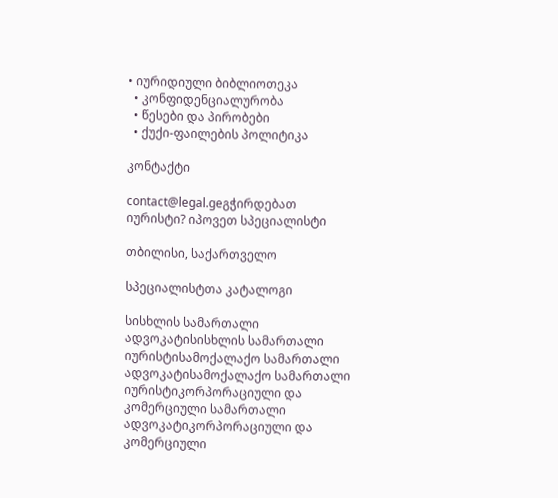• იურიდიული ბიბლიოთეკა
  • კონფიდენციალურობა
  • წესები და პირობები
  • ქუქი-ფაილების პოლიტიკა

კონტაქტი

contact@legal.geგჭირდებათ იურისტი? იპოვეთ სპეციალისტი

თბილისი, საქართველო

სპეციალისტთა კატალოგი

სისხლის სამართალი ადვოკატისისხლის სამართალი იურისტისამოქალაქო სამართალი ადვოკატისამოქალაქო სამართალი იურისტიკორპორაციული და კომერციული სამართალი ადვოკატიკორპორაციული და კომერციული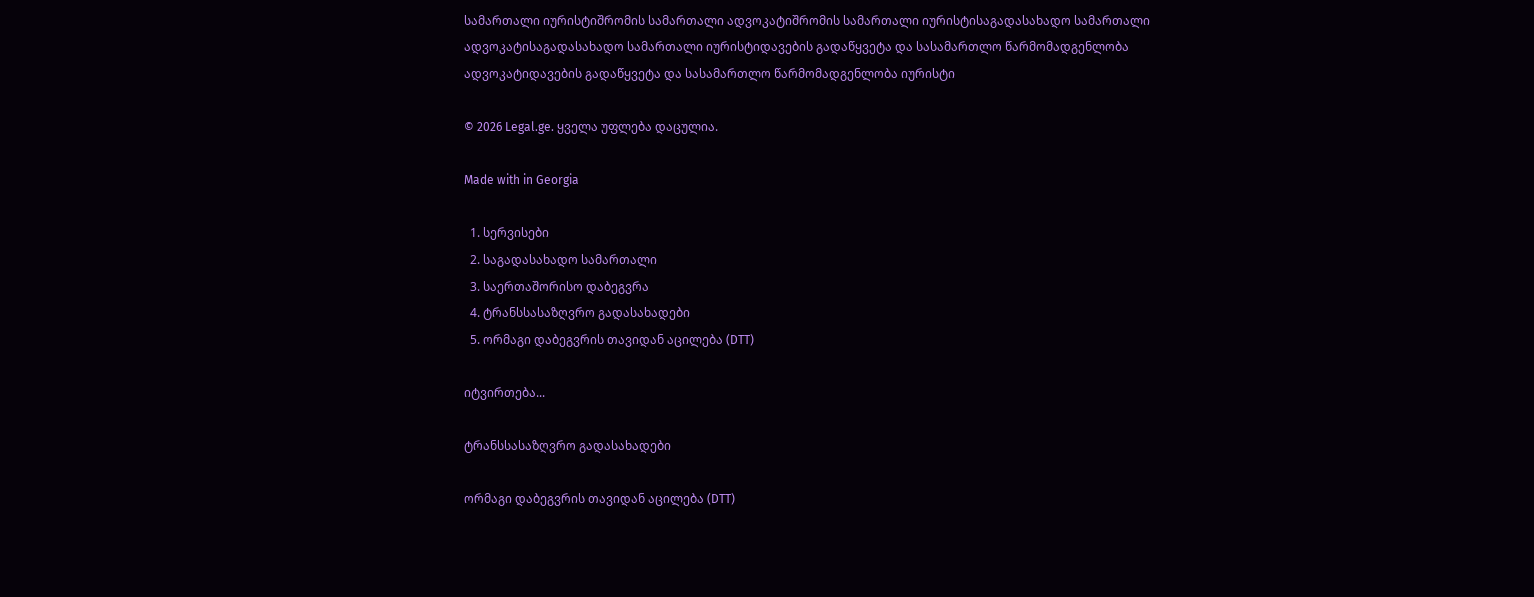სამართალი იურისტიშრომის სამართალი ადვოკატიშრომის სამართალი იურისტისაგადასახადო სამართალი ადვოკატისაგადასახადო სამართალი იურისტიდავების გადაწყვეტა და სასამართლო წარმომადგენლობა ადვოკატიდავების გადაწყვეტა და სასამართლო წარმომადგენლობა იურისტი

© 2026 Legal.ge. ყველა უფლება დაცულია.

Made with in Georgia

  1. სერვისები
  2. საგადასახადო სამართალი
  3. საერთაშორისო დაბეგვრა
  4. ტრანსსასაზღვრო გადასახადები
  5. ორმაგი დაბეგვრის თავიდან აცილება (DTT)

იტვირთება...

ტრანსსასაზღვრო გადასახადები

ორმაგი დაბეგვრის თავიდან აცილება (DTT)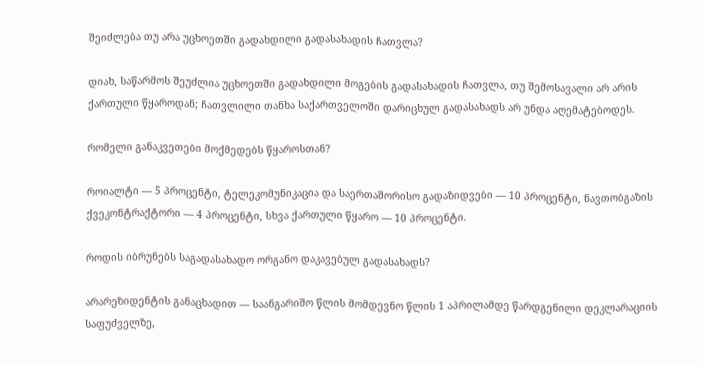შეიძლება თუ არა უცხოეთში გადახდილი გადასახადის ჩათვლა?

დიახ, საწარმოს შეუძლია უცხოეთში გადახდილი მოგების გადასახადის ჩათვლა, თუ შემოსავალი არ არის ქართული წყაროდან; ჩათვლილი თანხა საქართველოში დარიცხულ გადასახადს არ უნდა აღემატებოდეს.

რომელი განაკვეთები მოქმედებს წყაროსთან?

როიალტი — 5 პროცენტი, ტელეკომუნიკაცია და საერთაშორისო გადაზიდვები — 10 პროცენტი, ნავთობგაზის ქვეკონტრაქტორი — 4 პროცენტი, სხვა ქართული წყარო — 10 პროცენტი.

როდის იბრუნებს საგადასახადო ორგანო დაკავებულ გადასახადს?

არარეზიდენტის განაცხადით — საანგარიშო წლის მომდევნო წლის 1 აპრილამდე წარდგენილი დეკლარაციის საფუძველზე,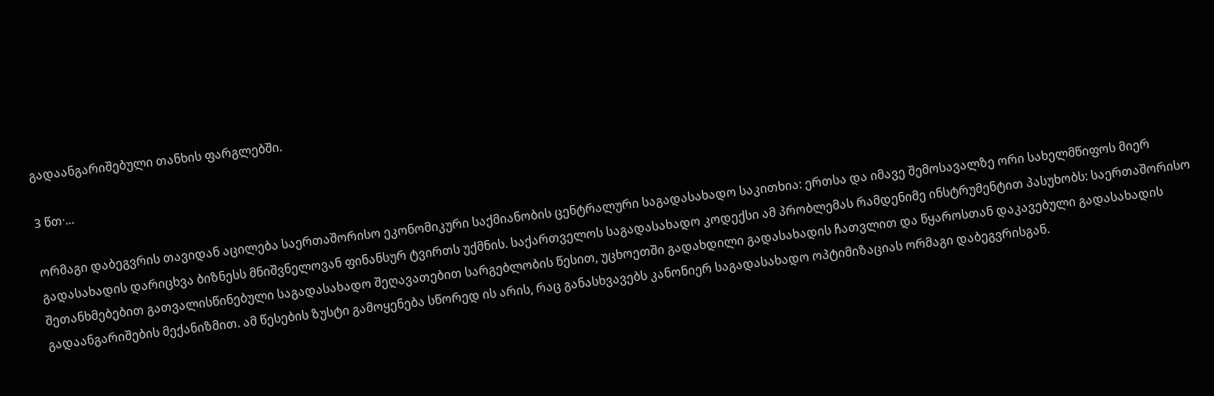გადაანგარიშებული თანხის ფარგლებში.

3 წთ·...

ორმაგი დაბეგვრის თავიდან აცილება საერთაშორისო ეკონომიკური საქმიანობის ცენტრალური საგადასახადო საკითხია: ერთსა და იმავე შემოსავალზე ორი სახელმწიფოს მიერ გადასახადის დარიცხვა ბიზნესს მნიშვნელოვან ფინანსურ ტვირთს უქმნის. საქართველოს საგადასახადო კოდექსი ამ პრობლემას რამდენიმე ინსტრუმენტით პასუხობს: საერთაშორისო შეთანხმებებით გათვალისწინებული საგადასახადო შეღავათებით სარგებლობის წესით, უცხოეთში გადახდილი გადასახადის ჩათვლით და წყაროსთან დაკავებული გადასახადის გადაანგარიშების მექანიზმით. ამ წესების ზუსტი გამოყენება სწორედ ის არის, რაც განასხვავებს კანონიერ საგადასახადო ოპტიმიზაციას ორმაგი დაბეგვრისგან.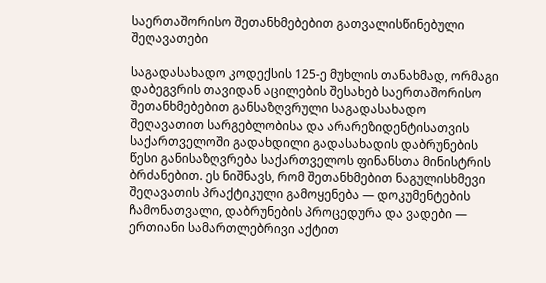საერთაშორისო შეთანხმებებით გათვალისწინებული შეღავათები

საგადასახადო კოდექსის 125-ე მუხლის თანახმად, ორმაგი დაბეგვრის თავიდან აცილების შესახებ საერთაშორისო შეთანხმებებით განსაზღვრული საგადასახადო შეღავათით სარგებლობისა და არარეზიდენტისათვის საქართველოში გადახდილი გადასახადის დაბრუნების წესი განისაზღვრება საქართველოს ფინანსთა მინისტრის ბრძანებით. ეს ნიშნავს, რომ შეთანხმებით ნაგულისხმევი შეღავათის პრაქტიკული გამოყენება — დოკუმენტების ჩამონათვალი, დაბრუნების პროცედურა და ვადები — ერთიანი სამართლებრივი აქტით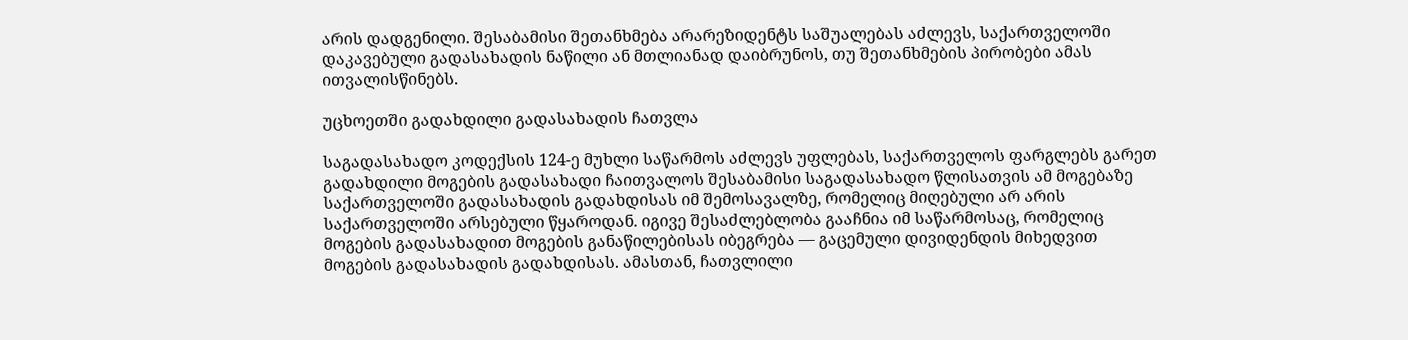არის დადგენილი. შესაბამისი შეთანხმება არარეზიდენტს საშუალებას აძლევს, საქართველოში დაკავებული გადასახადის ნაწილი ან მთლიანად დაიბრუნოს, თუ შეთანხმების პირობები ამას ითვალისწინებს.

უცხოეთში გადახდილი გადასახადის ჩათვლა

საგადასახადო კოდექსის 124-ე მუხლი საწარმოს აძლევს უფლებას, საქართველოს ფარგლებს გარეთ გადახდილი მოგების გადასახადი ჩაითვალოს შესაბამისი საგადასახადო წლისათვის ამ მოგებაზე საქართველოში გადასახადის გადახდისას იმ შემოსავალზე, რომელიც მიღებული არ არის საქართველოში არსებული წყაროდან. იგივე შესაძლებლობა გააჩნია იმ საწარმოსაც, რომელიც მოგების გადასახადით მოგების განაწილებისას იბეგრება — გაცემული დივიდენდის მიხედვით მოგების გადასახადის გადახდისას. ამასთან, ჩათვლილი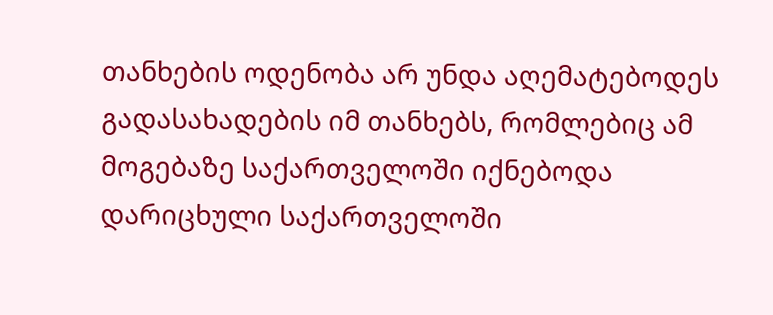თანხების ოდენობა არ უნდა აღემატებოდეს გადასახადების იმ თანხებს, რომლებიც ამ მოგებაზე საქართველოში იქნებოდა დარიცხული საქართველოში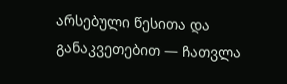არსებული წესითა და განაკვეთებით — ჩათვლა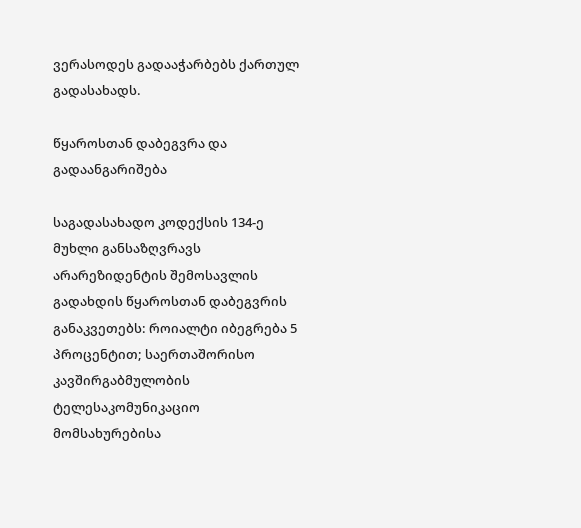ვერასოდეს გადააჭარბებს ქართულ გადასახადს.

წყაროსთან დაბეგვრა და გადაანგარიშება

საგადასახადო კოდექსის 134-ე მუხლი განსაზღვრავს არარეზიდენტის შემოსავლის გადახდის წყაროსთან დაბეგვრის განაკვეთებს: როიალტი იბეგრება 5 პროცენტით; საერთაშორისო კავშირგაბმულობის ტელესაკომუნიკაციო მომსახურებისა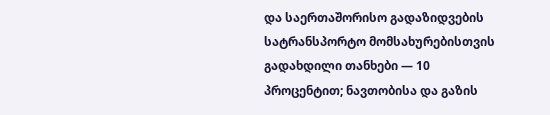და საერთაშორისო გადაზიდვების სატრანსპორტო მომსახურებისთვის გადახდილი თანხები — 10 პროცენტით; ნავთობისა და გაზის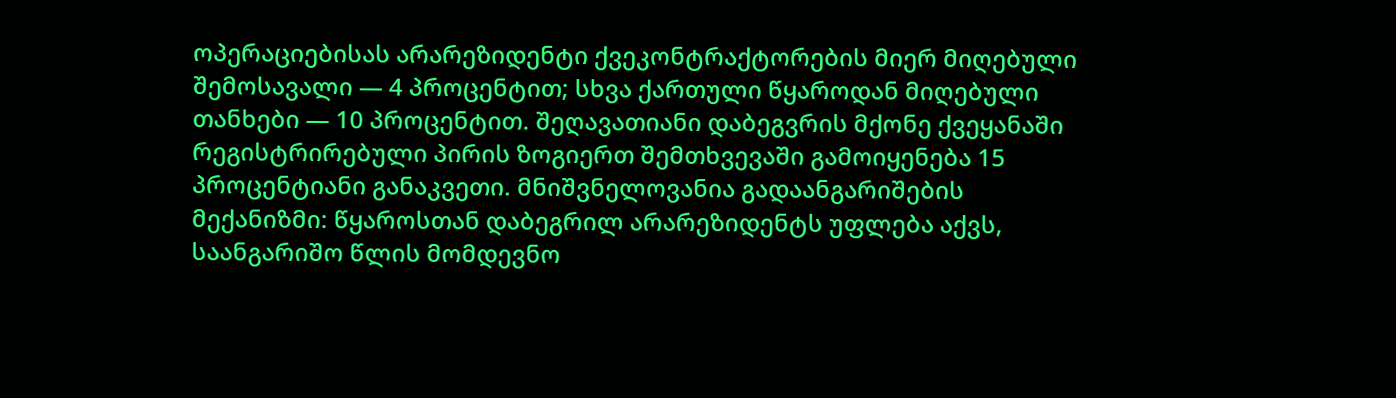ოპერაციებისას არარეზიდენტი ქვეკონტრაქტორების მიერ მიღებული შემოსავალი — 4 პროცენტით; სხვა ქართული წყაროდან მიღებული თანხები — 10 პროცენტით. შეღავათიანი დაბეგვრის მქონე ქვეყანაში რეგისტრირებული პირის ზოგიერთ შემთხვევაში გამოიყენება 15 პროცენტიანი განაკვეთი. მნიშვნელოვანია გადაანგარიშების მექანიზმი: წყაროსთან დაბეგრილ არარეზიდენტს უფლება აქვს, საანგარიშო წლის მომდევნო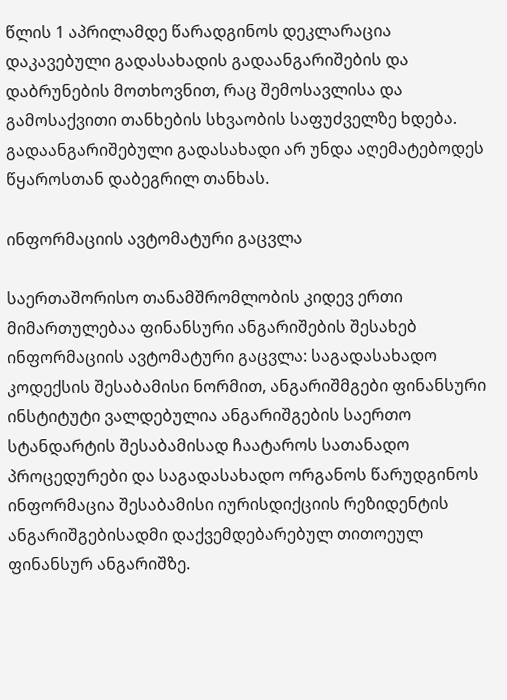წლის 1 აპრილამდე წარადგინოს დეკლარაცია დაკავებული გადასახადის გადაანგარიშების და დაბრუნების მოთხოვნით, რაც შემოსავლისა და გამოსაქვითი თანხების სხვაობის საფუძველზე ხდება. გადაანგარიშებული გადასახადი არ უნდა აღემატებოდეს წყაროსთან დაბეგრილ თანხას.

ინფორმაციის ავტომატური გაცვლა

საერთაშორისო თანამშრომლობის კიდევ ერთი მიმართულებაა ფინანსური ანგარიშების შესახებ ინფორმაციის ავტომატური გაცვლა: საგადასახადო კოდექსის შესაბამისი ნორმით, ანგარიშმგები ფინანსური ინსტიტუტი ვალდებულია ანგარიშგების საერთო სტანდარტის შესაბამისად ჩაატაროს სათანადო პროცედურები და საგადასახადო ორგანოს წარუდგინოს ინფორმაცია შესაბამისი იურისდიქციის რეზიდენტის ანგარიშგებისადმი დაქვემდებარებულ თითოეულ ფინანსურ ანგარიშზე.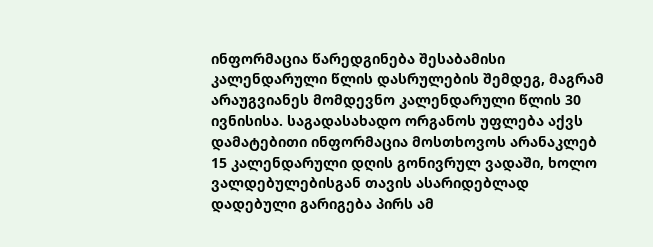ინფორმაცია წარედგინება შესაბამისი კალენდარული წლის დასრულების შემდეგ, მაგრამ არაუგვიანეს მომდევნო კალენდარული წლის 30 ივნისისა. საგადასახადო ორგანოს უფლება აქვს დამატებითი ინფორმაცია მოსთხოვოს არანაკლებ 15 კალენდარული დღის გონივრულ ვადაში, ხოლო ვალდებულებისგან თავის ასარიდებლად დადებული გარიგება პირს ამ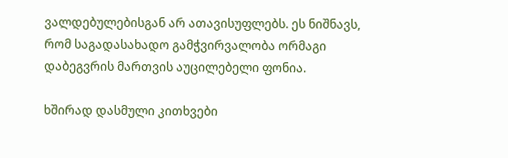ვალდებულებისგან არ ათავისუფლებს. ეს ნიშნავს, რომ საგადასახადო გამჭვირვალობა ორმაგი დაბეგვრის მართვის აუცილებელი ფონია.

ხშირად დასმული კითხვები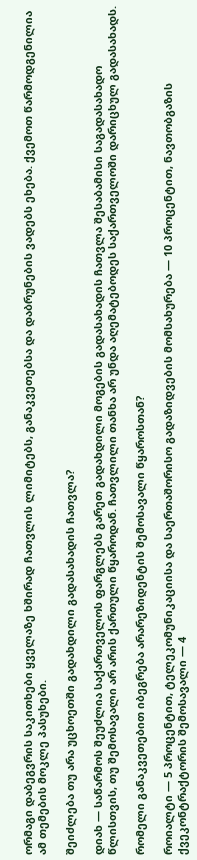ორმაგი დაბეგვრის საკითხები ყველაზე ხშირად ჩათვლის ლიმიტებს, განაკვეთებსა და დაბრუნების ვადებს ეხება. ქვემოთ წარმოდგენილია ამ თემების მოკლე პასუხები.

შეიძლება თუ არა უცხოეთში გადახდილი გადასახადის ჩათვლა?

დიახ — საწარმოს შეუძლია საქართველოს ფარგლებს გარეთ გადახდილი მოგების გადასახადის ჩათვლა შესაბამისი საგადასახადო წლისთვის, თუ შემოსავალი არ არის ქართული წყაროდან. ჩათვლილი თანხა არ უნდა აღემატებოდეს საქართველოში დარიცხულ გადასახადს.

რომელი განაკვეთებით იბეგრება არარეზიდენტის შემოსავალი წყაროსთან?

როიალტი — 5 პროცენტით, ტელეკომუნიკაციისა და საერთაშორისო გადაზიდვების მომსახურება — 10 პროცენტით, ნავთობგაზის ქვეკონტრაქტორის შემოსავალი — 4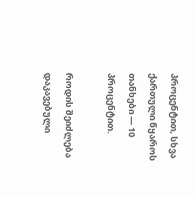პროცენტით, სხვა ქართული წყაროს თანხები — 10 პროცენტით.

როდის შეიძლება დაკავებული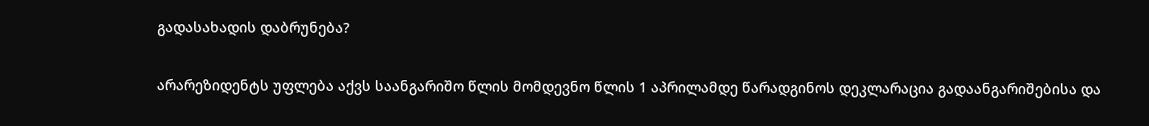გადასახადის დაბრუნება?

არარეზიდენტს უფლება აქვს საანგარიშო წლის მომდევნო წლის 1 აპრილამდე წარადგინოს დეკლარაცია გადაანგარიშებისა და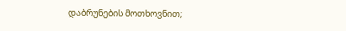დაბრუნების მოთხოვნით;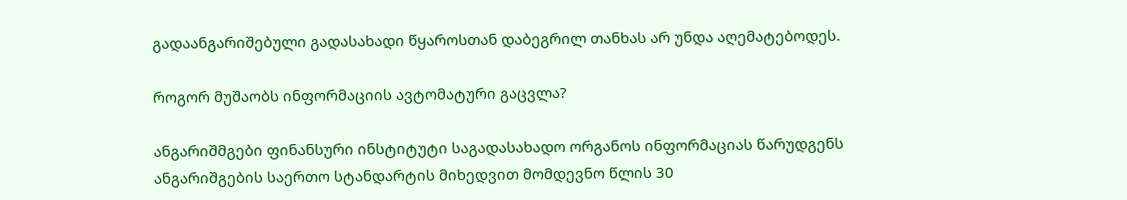გადაანგარიშებული გადასახადი წყაროსთან დაბეგრილ თანხას არ უნდა აღემატებოდეს.

როგორ მუშაობს ინფორმაციის ავტომატური გაცვლა?

ანგარიშმგები ფინანსური ინსტიტუტი საგადასახადო ორგანოს ინფორმაციას წარუდგენს ანგარიშგების საერთო სტანდარტის მიხედვით მომდევნო წლის 30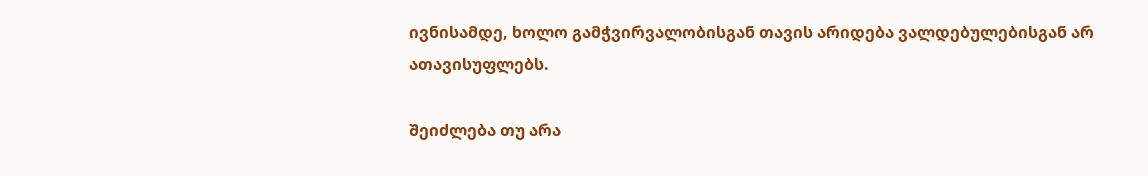ივნისამდე, ხოლო გამჭვირვალობისგან თავის არიდება ვალდებულებისგან არ ათავისუფლებს.

შეიძლება თუ არა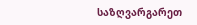საზღვარგარეთ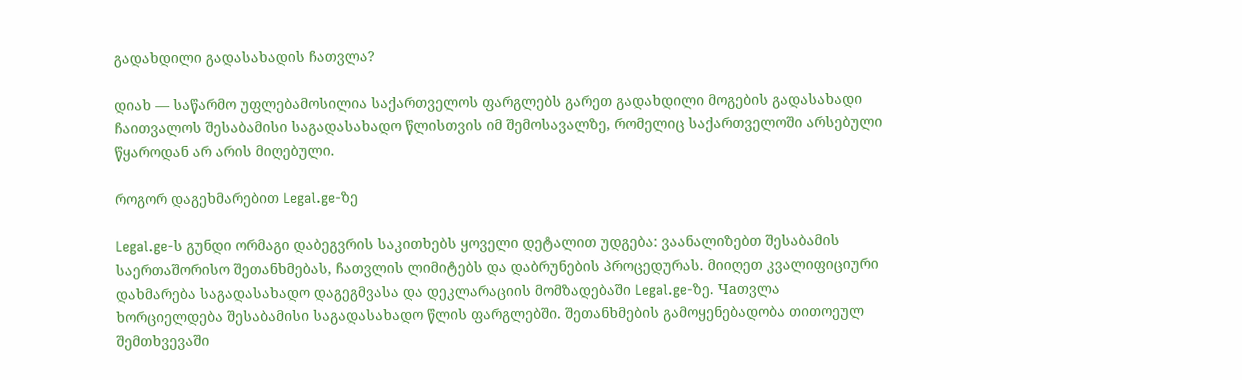გადახდილი გადასახადის ჩათვლა?

დიახ — საწარმო უფლებამოსილია საქართველოს ფარგლებს გარეთ გადახდილი მოგების გადასახადი ჩაითვალოს შესაბამისი საგადასახადო წლისთვის იმ შემოსავალზე, რომელიც საქართველოში არსებული წყაროდან არ არის მიღებული.

როგორ დაგეხმარებით Legal.ge-ზე

Legal.ge-ს გუნდი ორმაგი დაბეგვრის საკითხებს ყოველი დეტალით უდგება: ვაანალიზებთ შესაბამის საერთაშორისო შეთანხმებას, ჩათვლის ლიმიტებს და დაბრუნების პროცედურას. მიიღეთ კვალიფიციური დახმარება საგადასახადო დაგეგმვასა და დეკლარაციის მომზადებაში Legal.ge-ზე. Чаთვლა ხორციელდება შესაბამისი საგადასახადო წლის ფარგლებში. შეთანხმების გამოყენებადობა თითოეულ შემთხვევაში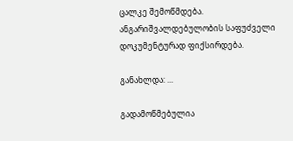ცალკე შემოწმდება. ანგარიშვალდებულობის საფუძველი დოკუმენტურად ფიქსირდება.

განახლდა: ...

გადამოწმებულია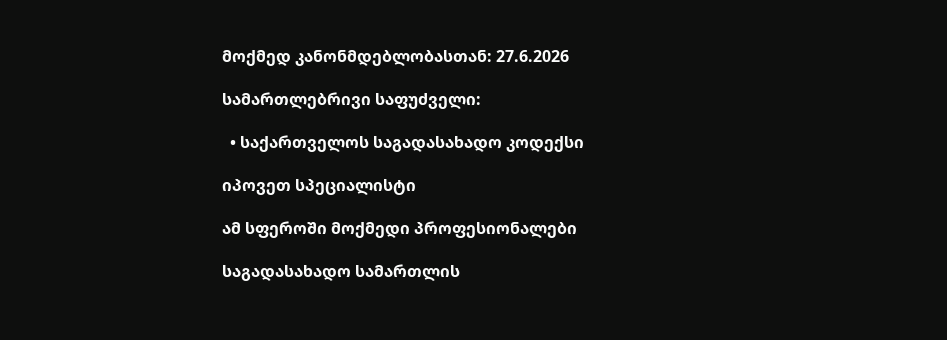მოქმედ კანონმდებლობასთან: 27.6.2026

სამართლებრივი საფუძველი:

  • საქართველოს საგადასახადო კოდექსი

იპოვეთ სპეციალისტი

ამ სფეროში მოქმედი პროფესიონალები

საგადასახადო სამართლის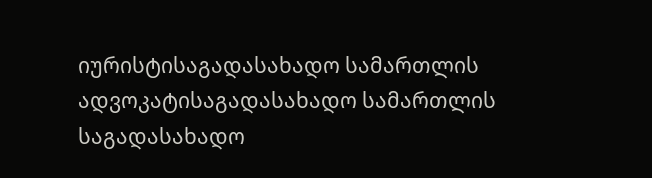იურისტისაგადასახადო სამართლის ადვოკატისაგადასახადო სამართლის საგადასახადო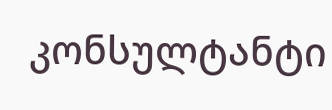კონსულტანტი